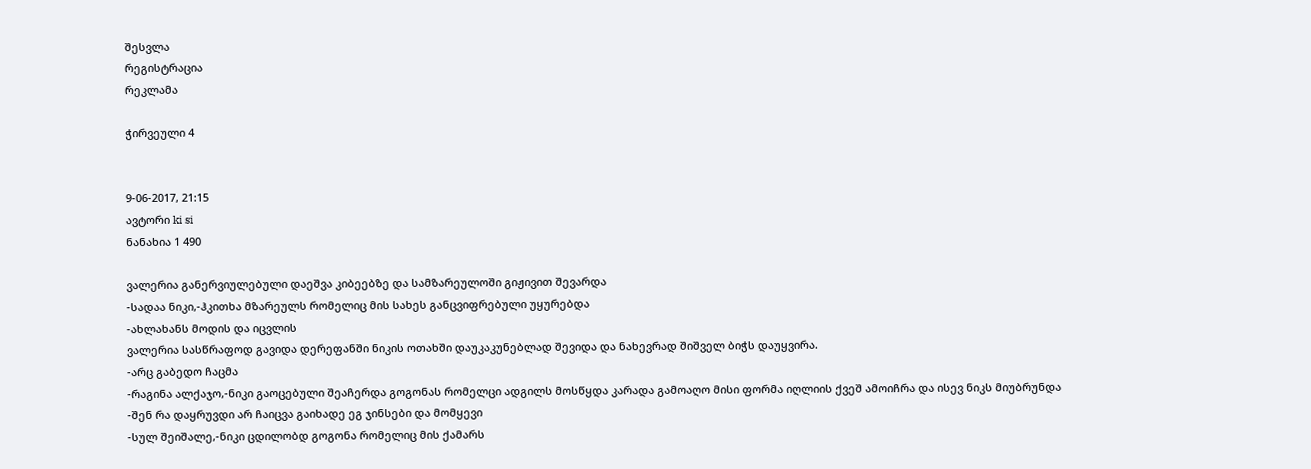შესვლა
რეგისტრაცია
რეკლამა

ჭირვეული 4


9-06-2017, 21:15
ავტორი ki si
ნანახია 1 490

ვალერია განერვიულებული დაეშვა კიბეებზე და სამზარეულოში გიჟივით შევარდა
-სადაა ნიკი,-ჰკითხა მზარეულს რომელიც მის სახეს განცვიფრებული უყურებდა
-ახლახანს მოდის და იცვლის
ვალერია სასწრაფოდ გავიდა დერეფანში ნიკის ოთახში დაუკაკუნებლად შევიდა და ნახევრად შიშველ ბიჭს დაუყვირა.
-არც გაბედო ჩაცმა
-რაგინა ალქაჯო,-ნიკი გაოცებული შეაჩერდა გოგონას რომელცი ადგილს მოსწყდა კარადა გამოაღო მისი ფორმა იღლიის ქვეშ ამოიჩრა და ისევ ნიკს მიუბრუნდა
-შენ რა დაყრუვდი არ ჩაიცვა გაიხადე ეგ ჯინსები და მომყევი
-სულ შეიშალე,-ნიკი ცდილობდ გოგონა რომელიც მის ქამარს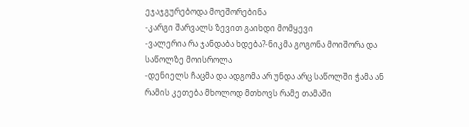ეჯაჯგურებოდა მოეშორებინა
-კარგი შარვალს ზევით გაიხდი მომყევი
-ვალერია რა ჯანდაბა ხდება?-ნიკმა გოგონა მოიშორა და საწოლზე მოისროლა
-დენიელს ჩაცმა და ადგომა არ უნდა არც საწოლში ჭამა ან რამის კეთება მხოლოდ მთხოვს რამე თამაში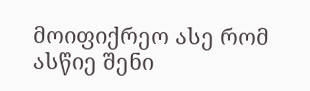მოიფიქრეო ასე რომ ასწიე შენი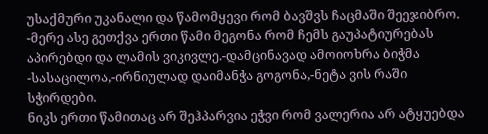უსაქმური უკანალი და წამომყევი რომ ბავშვს ჩაცმაში შეეჯიბრო.
-მერე ასე გეთქვა ერთი წამი მეგონა რომ ჩემს გაუპატიურებას აპირებდი და ლამის ვიკივლე.-დამცინავად ამოიოხრა ბიჭმა
-სასაცილოა,-ირნიულად დაიმანჭა გოგონა,-ნეტა ვის რაში სჭირდები.
ნიკს ერთი წამითაც არ შეჰპარვია ეჭვი რომ ვალერია არ ატყუებდა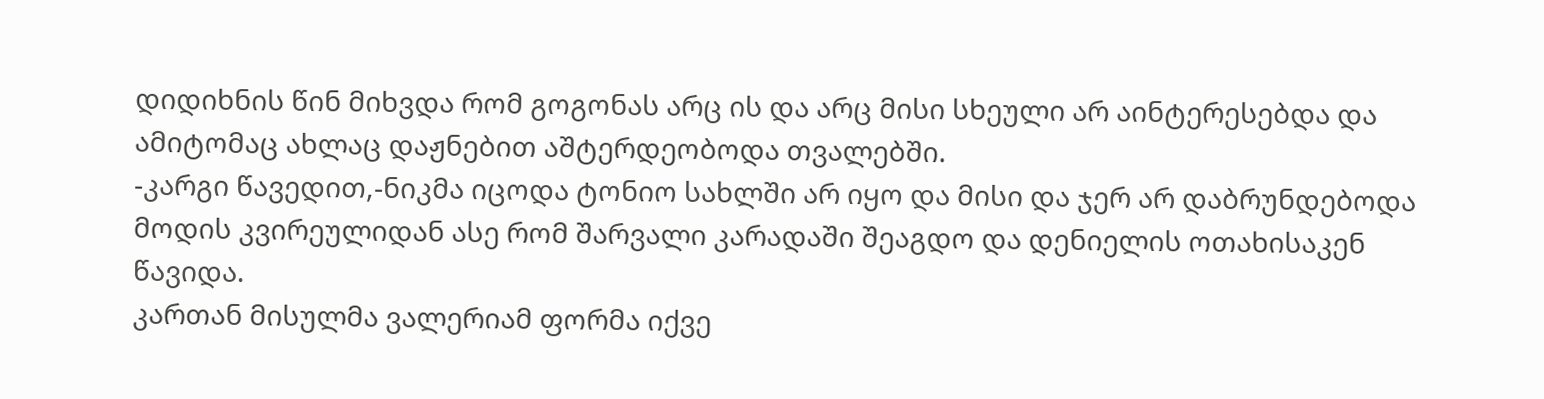დიდიხნის წინ მიხვდა რომ გოგონას არც ის და არც მისი სხეული არ აინტერესებდა და ამიტომაც ახლაც დაჟნებით აშტერდეობოდა თვალებში.
-კარგი წავედით,-ნიკმა იცოდა ტონიო სახლში არ იყო და მისი და ჯერ არ დაბრუნდებოდა მოდის კვირეულიდან ასე რომ შარვალი კარადაში შეაგდო და დენიელის ოთახისაკენ წავიდა.
კართან მისულმა ვალერიამ ფორმა იქვე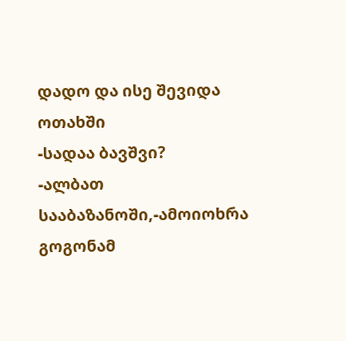დადო და ისე შევიდა ოთახში
-სადაა ბავშვი?
-ალბათ სააბაზანოში,-ამოიოხრა გოგონამ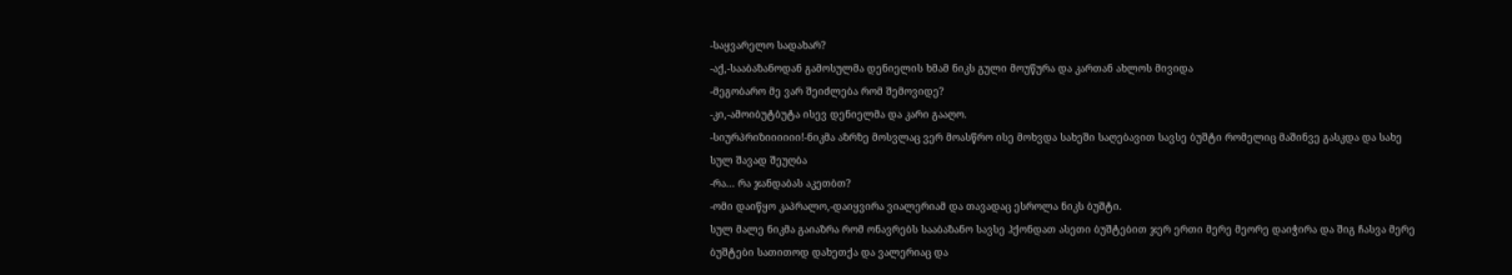-საყვარელო სადახარ?
-აქ,-სააბაზანოდან გამოსულმა დენიელის ხმამ ნიკს გული მოუწურა და კართან ახლოს მივიდა
-მეგობარო მე ვარ შეიძლება რომ შემოვიდე?
-კი,-ამოიბუტბუტა ისევ დენიელმა და კარი გააღო.
-სიურპრიზიიიიიი!-ნიკმა აზრზე მოსვლაც ვერ მოასწრო ისე მოხვდა სახეში საღებავით სავსე ბუშტი რომელიც მაშინვე გასკდა და სახე სულ შავად შეუღბა
-რა... რა ჯანდაბას აკეთბთ?
-ომი დაიწყო კაპრალო,-დაიყვირა ვიალერიამ და თავადაც ესროლა ნიკს ბუშტი.
სულ მალე ნიკმა გაიაზრა რომ ონავრებს სააბაზანო სავსე ჰქონდათ ასეთი ბუშტებით ჯერ ერთი მერე მეორე დაიჭირა და შიგ ჩასვა მერე ბუშტები სათითოდ დახეთქა და ვალერიაც და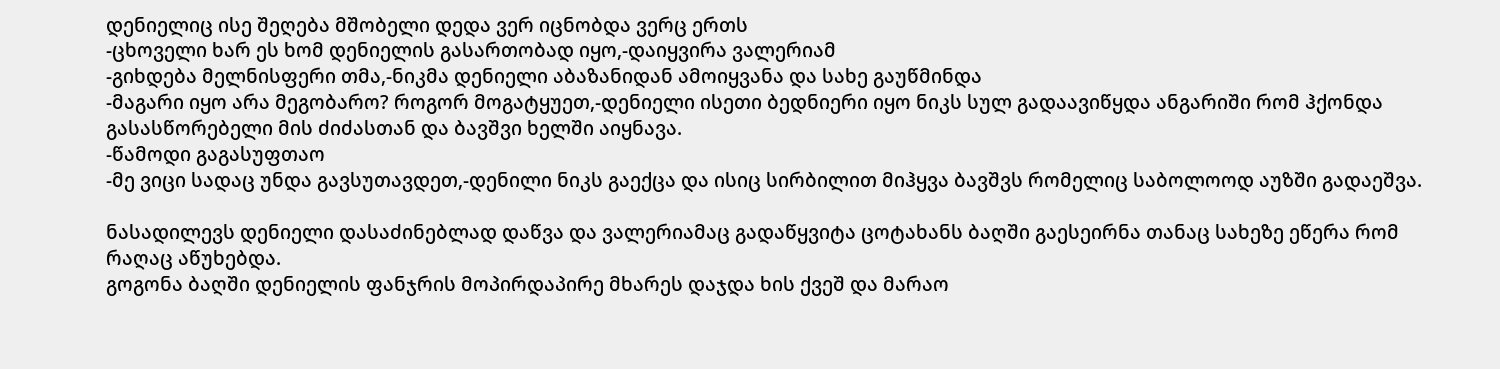დენიელიც ისე შეღება მშობელი დედა ვერ იცნობდა ვერც ერთს
-ცხოველი ხარ ეს ხომ დენიელის გასართობად იყო,-დაიყვირა ვალერიამ
-გიხდება მელნისფერი თმა,-ნიკმა დენიელი აბაზანიდან ამოიყვანა და სახე გაუწმინდა
-მაგარი იყო არა მეგობარო? როგორ მოგატყუეთ,-დენიელი ისეთი ბედნიერი იყო ნიკს სულ გადაავიწყდა ანგარიში რომ ჰქონდა გასასწორებელი მის ძიძასთან და ბავშვი ხელში აიყნავა.
-წამოდი გაგასუფთაო
-მე ვიცი სადაც უნდა გავსუთავდეთ,-დენილი ნიკს გაექცა და ისიც სირბილით მიჰყვა ბავშვს რომელიც საბოლოოდ აუზში გადაეშვა.

ნასადილევს დენიელი დასაძინებლად დაწვა და ვალერიამაც გადაწყვიტა ცოტახანს ბაღში გაესეირნა თანაც სახეზე ეწერა რომ რაღაც აწუხებდა.
გოგონა ბაღში დენიელის ფანჯრის მოპირდაპირე მხარეს დაჯდა ხის ქვეშ და მარაო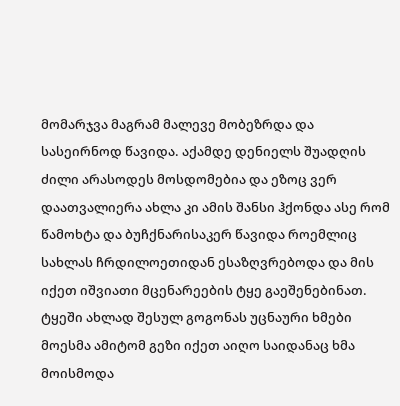მომარჯვა მაგრამ მალევე მობეზრდა და სასეირნოდ წავიდა. აქამდე დენიელს შუადღის ძილი არასოდეს მოსდომებია და ეზოც ვერ დაათვალიერა ახლა კი ამის შანსი ჰქონდა ასე რომ წამოხტა და ბუჩქნარისაკერ წავიდა როემლიც სახლას ჩრდილოეთიდან ესაზღვრებოდა და მის იქეთ იშვიათი მცენარეების ტყე გაეშენებინათ.
ტყეში ახლად შესულ გოგონას უცნაური ხმები მოესმა ამიტომ გეზი იქეთ აიღო საიდანაც ხმა მოისმოდა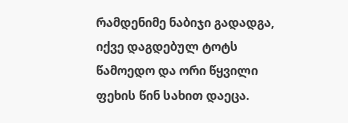რამდენიმე ნაბიჯი გადადგა, იქვე დაგდებულ ტოტს წამოედო და ორი წყვილი ფეხის წინ სახით დაეცა.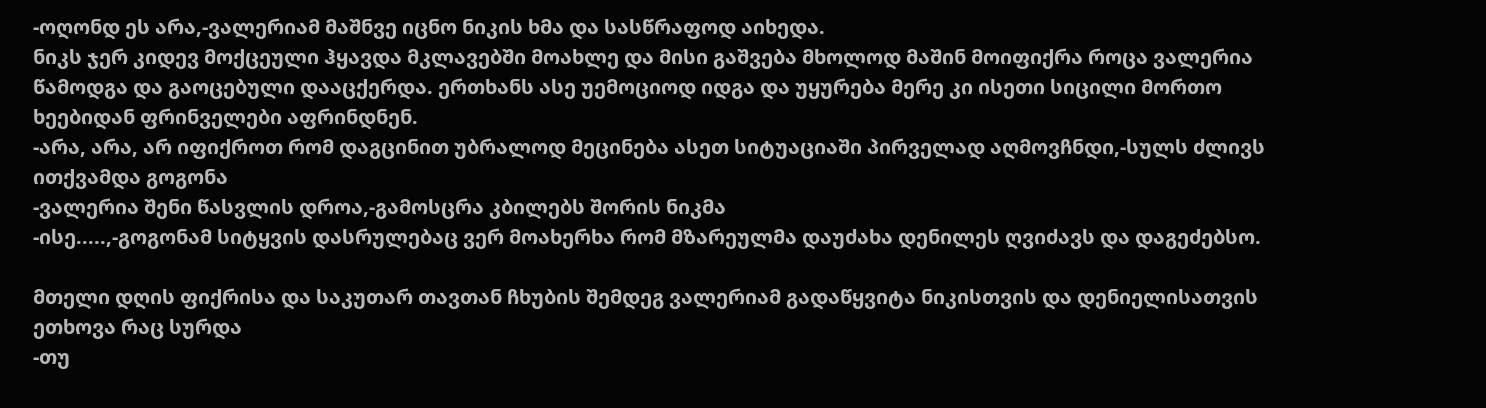-ოღონდ ეს არა,-ვალერიამ მაშნვე იცნო ნიკის ხმა და სასწრაფოდ აიხედა.
ნიკს ჯერ კიდევ მოქცეული ჰყავდა მკლავებში მოახლე და მისი გაშვება მხოლოდ მაშინ მოიფიქრა როცა ვალერია წამოდგა და გაოცებული დააცქერდა. ერთხანს ასე უემოციოდ იდგა და უყურება მერე კი ისეთი სიცილი მორთო ხეებიდან ფრინველები აფრინდნენ.
-არა, არა, არ იფიქროთ რომ დაგცინით უბრალოდ მეცინება ასეთ სიტუაციაში პირველად აღმოვჩნდი,-სულს ძლივს ითქვამდა გოგონა
-ვალერია შენი წასვლის დროა,-გამოსცრა კბილებს შორის ნიკმა
-ისე.....,-გოგონამ სიტყვის დასრულებაც ვერ მოახერხა რომ მზარეულმა დაუძახა დენილეს ღვიძავს და დაგეძებსო.

მთელი დღის ფიქრისა და საკუთარ თავთან ჩხუბის შემდეგ ვალერიამ გადაწყვიტა ნიკისთვის და დენიელისათვის ეთხოვა რაც სურდა
-თუ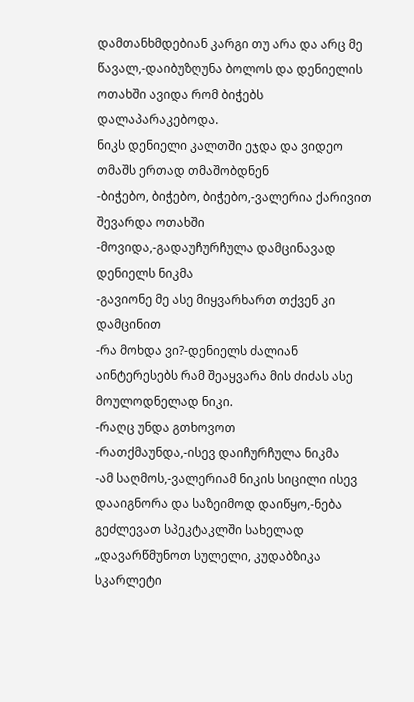დამთანხმდებიან კარგი თუ არა და არც მე წავალ,-დაიბუზღუნა ბოლოს და დენიელის ოთახში ავიდა რომ ბიჭებს დალაპარაკებოდა.
ნიკს დენიელი კალთში ეჯდა და ვიდეო თმაშს ერთად თმაშობდნენ
-ბიჭებო, ბიჭებო, ბიჭებო,-ვალერია ქარივით შევარდა ოთახში
-მოვიდა,-გადაუჩურჩულა დამცინავად დენიელს ნიკმა
-გავიონე მე ასე მიყვარხართ თქვენ კი დამცინით
-რა მოხდა ვი?-დენიელს ძალიან აინტერესებს რამ შეაყვარა მის ძიძას ასე მოულოდნელად ნიკი.
-რაღც უნდა გთხოვოთ
-რათქმაუნდა,-ისევ დაიჩურჩულა ნიკმა
-ამ საღმოს,-ვალერიამ ნიკის სიცილი ისევ დააიგნორა და საზეიმოდ დაიწყო,-ნება გეძლევათ სპეკტაკლში სახელად „დავარწმუნოთ სულელი, კუდაბზიკა სკარლეტი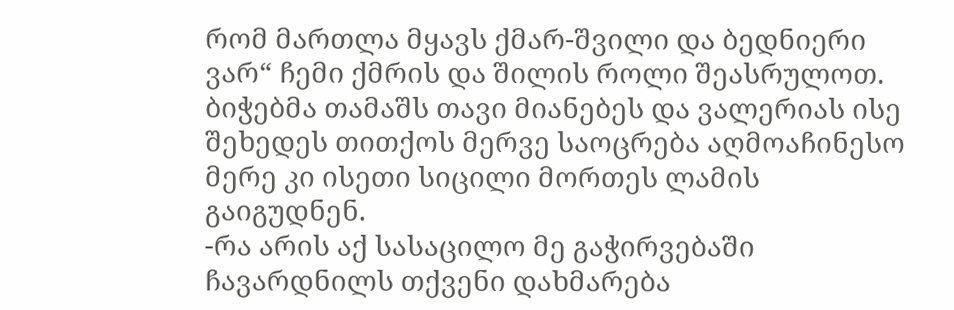რომ მართლა მყავს ქმარ-შვილი და ბედნიერი ვარ“ ჩემი ქმრის და შილის როლი შეასრულოთ.
ბიჭებმა თამაშს თავი მიანებეს და ვალერიას ისე შეხედეს თითქოს მერვე საოცრება აღმოაჩინესო მერე კი ისეთი სიცილი მორთეს ლამის გაიგუდნენ.
-რა არის აქ სასაცილო მე გაჭირვებაში ჩავარდნილს თქვენი დახმარება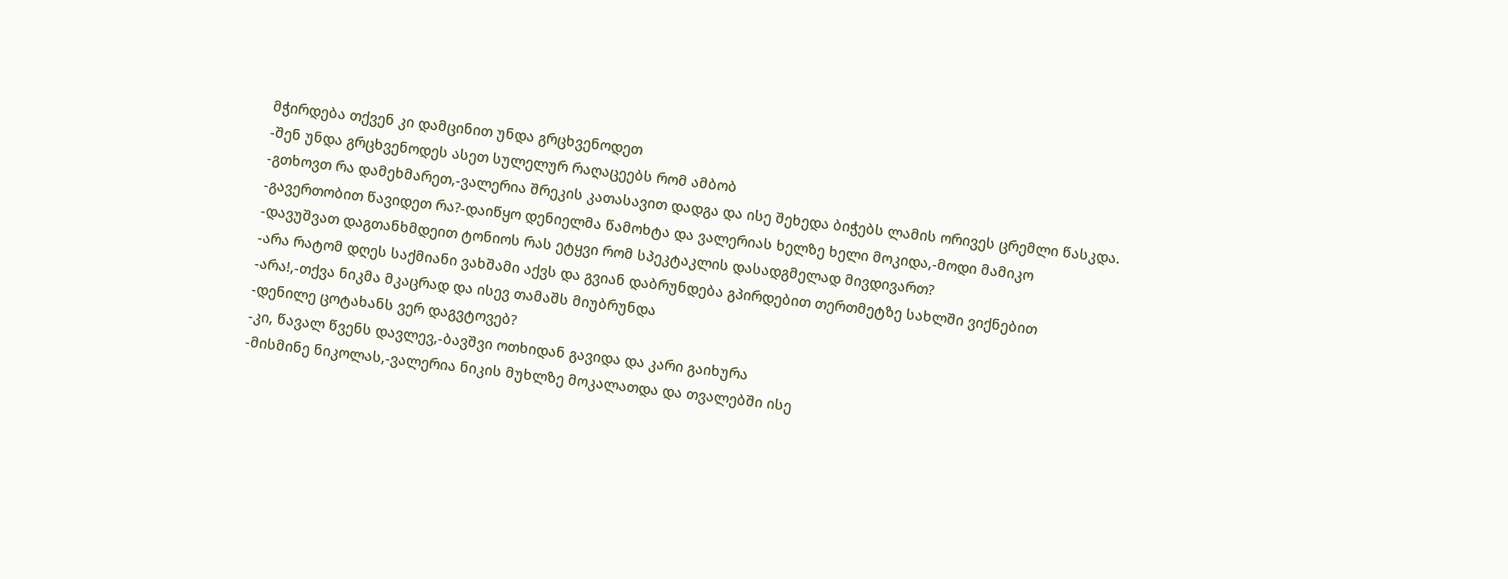მჭირდება თქვენ კი დამცინით უნდა გრცხვენოდეთ
-შენ უნდა გრცხვენოდეს ასეთ სულელურ რაღაცეებს რომ ამბობ
-გთხოვთ რა დამეხმარეთ,-ვალერია შრეკის კათასავით დადგა და ისე შეხედა ბიჭებს ლამის ორივეს ცრემლი წასკდა.
-გავერთობით წავიდეთ რა?-დაიწყო დენიელმა წამოხტა და ვალერიას ხელზე ხელი მოკიდა,-მოდი მამიკო
-დავუშვათ დაგთანხმდეით ტონიოს რას ეტყვი რომ სპეკტაკლის დასადგმელად მივდივართ?
-არა რატომ დღეს საქმიანი ვახშამი აქვს და გვიან დაბრუნდება გპირდებით თერთმეტზე სახლში ვიქნებით
-არა!,-თქვა ნიკმა მკაცრად და ისევ თამაშს მიუბრუნდა
-დენილე ცოტახანს ვერ დაგვტოვებ?
-კი, წავალ წვენს დავლევ,-ბავშვი ოთხიდან გავიდა და კარი გაიხურა
-მისმინე ნიკოლას,-ვალერია ნიკის მუხლზე მოკალათდა და თვალებში ისე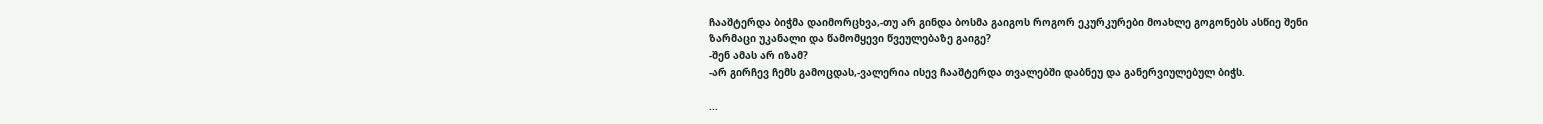ჩააშტერდა ბიჭმა დაიმორცხვა,-თუ არ გინდა ბოსმა გაიგოს როგორ ეკურკურები მოახლე გოგონებს ასწიე შენი ზარმაცი უკანალი და წამომყევი წვეულებაზე გაიგე?
-შენ ამას არ იზამ?
-არ გირჩევ ჩემს გამოცდას,-ვალერია ისევ ჩააშტერდა თვალებში დაბნეუ და განერვიულებულ ბიჭს.

...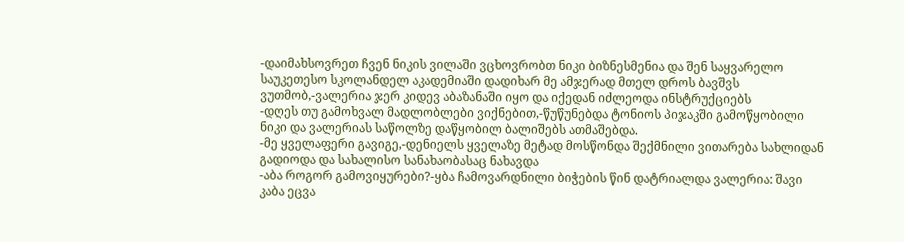-დაიმახსოვრეთ ჩვენ ნიკის ვილაში ვცხოვრობთ ნიკი ბიზნესმენია და შენ საყვარელო საუკეთესო სკოლანდელ აკადემიაში დადიხარ მე ამჯერად მთელ დროს ბავშვს ვუთმობ,-ვალერია ჯერ კიდევ აბაზანაში იყო და იქედან იძლეოდა ინსტრუქციებს
-დღეს თუ გამოხვალ მადლობლები ვიქნებით,-წუწუნებდა ტონიოს პიჯაკში გამოწყობილი ნიკი და ვალერიას საწოლზე დაწყობილ ბალიშებს ათმაშებდა.
-მე ყველაფერი გავიგე,-დენიელს ყველაზე მეტად მოსწონდა შექმნილი ვითარება სახლიდან გადიოდა და სახალისო სანახაობასაც ნახავდა
-აბა როგორ გამოვიყურები?-ყბა ჩამოვარდნილი ბიჭების წინ დატრიალდა ვალერია: შავი კაბა ეცვა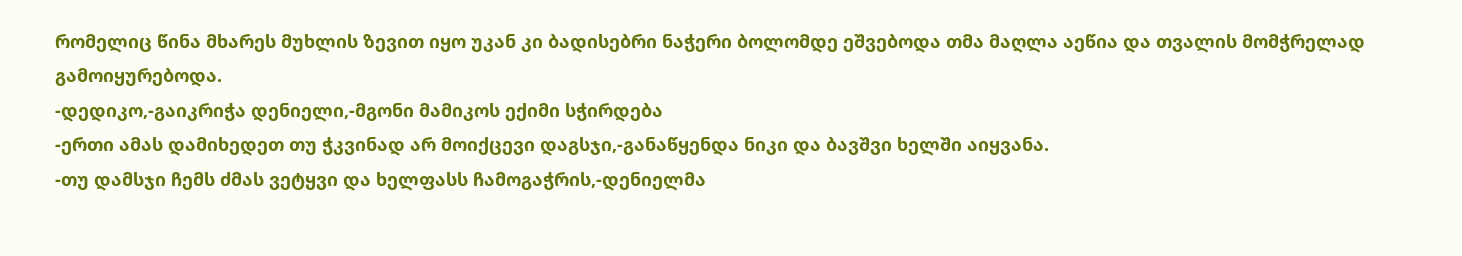რომელიც წინა მხარეს მუხლის ზევით იყო უკან კი ბადისებრი ნაჭერი ბოლომდე ეშვებოდა თმა მაღლა აეწია და თვალის მომჭრელად გამოიყურებოდა.
-დედიკო,-გაიკრიჭა დენიელი,-მგონი მამიკოს ექიმი სჭირდება
-ერთი ამას დამიხედეთ თუ ჭკვინად არ მოიქცევი დაგსჯი,-განაწყენდა ნიკი და ბავშვი ხელში აიყვანა.
-თუ დამსჯი ჩემს ძმას ვეტყვი და ხელფასს ჩამოგაჭრის,-დენიელმა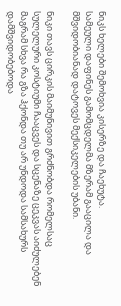ნიკს ხელები შემოხვია კისერზე და ჩაეხუტა.
სამეული დაფინეს გამომცდელმა მზერამ გააცილა და მშვიდობიანად დატოვეს მექსიკელების უბანი.

ნიკი თავს ცირკის მაიმუნივით გრძნობდა რომელსაც სულელური კოსტიუმი ჩააცვეს და სცენაზე ცეკვას აიძულებენ მაგრამ სხვა რა გზა ჰქონდა თუ არ უნდოდა სამსახურს დამშვიდობებოდა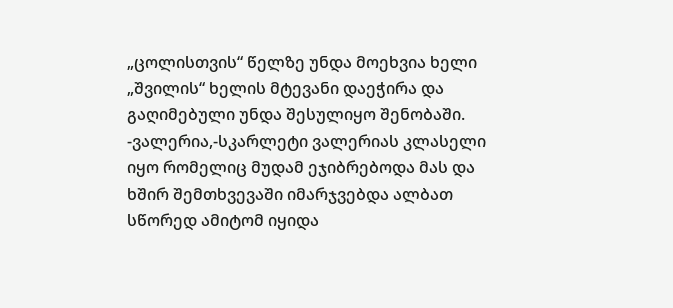„ცოლისთვის“ წელზე უნდა მოეხვია ხელი „შვილის“ ხელის მტევანი დაეჭირა და გაღიმებული უნდა შესულიყო შენობაში.
-ვალერია,-სკარლეტი ვალერიას კლასელი იყო რომელიც მუდამ ეჯიბრებოდა მას და ხშირ შემთხვევაში იმარჯვებდა ალბათ სწორედ ამიტომ იყიდა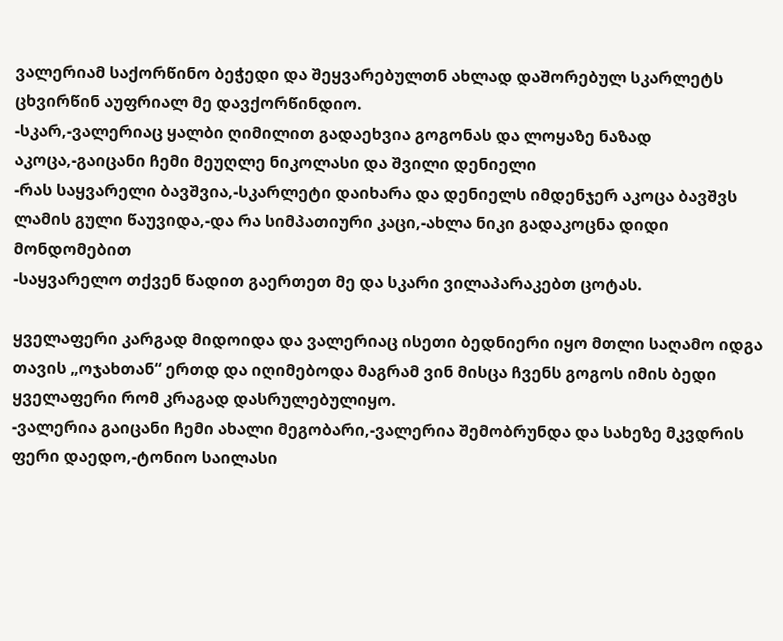ვალერიამ საქორწინო ბეჭედი და შეყვარებულთნ ახლად დაშორებულ სკარლეტს ცხვირწინ აუფრიალ მე დავქორწინდიო.
-სკარ,-ვალერიაც ყალბი ღიმილით გადაეხვია გოგონას და ლოყაზე ნაზად აკოცა,-გაიცანი ჩემი მეუღლე ნიკოლასი და შვილი დენიელი
-რას საყვარელი ბავშვია,-სკარლეტი დაიხარა და დენიელს იმდენჯერ აკოცა ბავშვს ლამის გული წაუვიდა,-და რა სიმპათიური კაცი,-ახლა ნიკი გადაკოცნა დიდი მონდომებით
-საყვარელო თქვენ წადით გაერთეთ მე და სკარი ვილაპარაკებთ ცოტას.

ყველაფერი კარგად მიდოიდა და ვალერიაც ისეთი ბედნიერი იყო მთლი საღამო იდგა თავის „ოჯახთან“ ერთდ და იღიმებოდა მაგრამ ვინ მისცა ჩვენს გოგოს იმის ბედი ყველაფერი რომ კრაგად დასრულებულიყო.
-ვალერია გაიცანი ჩემი ახალი მეგობარი,-ვალერია შემობრუნდა და სახეზე მკვდრის ფერი დაედო,-ტონიო საილასი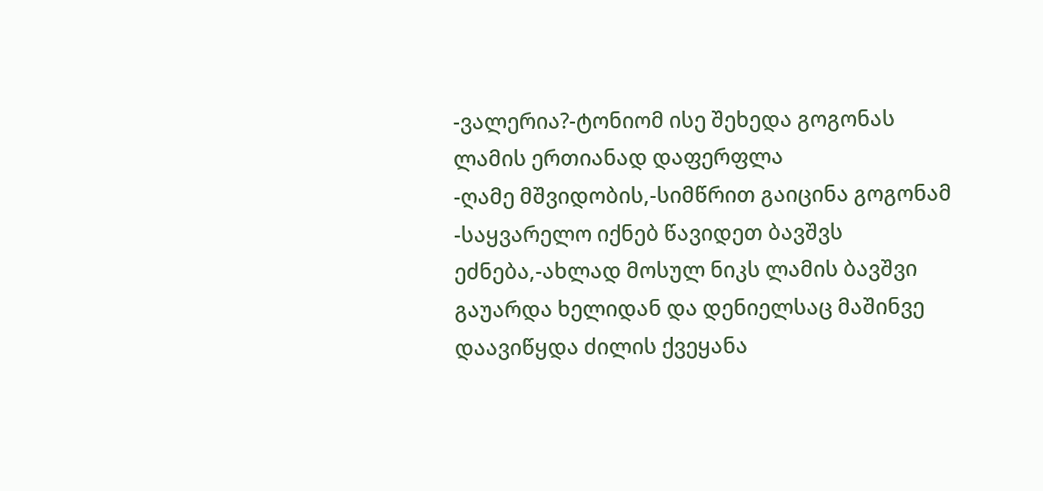-ვალერია?-ტონიომ ისე შეხედა გოგონას ლამის ერთიანად დაფერფლა
-ღამე მშვიდობის,-სიმწრით გაიცინა გოგონამ
-საყვარელო იქნებ წავიდეთ ბავშვს ეძნება,-ახლად მოსულ ნიკს ლამის ბავშვი გაუარდა ხელიდან და დენიელსაც მაშინვე დაავიწყდა ძილის ქვეყანა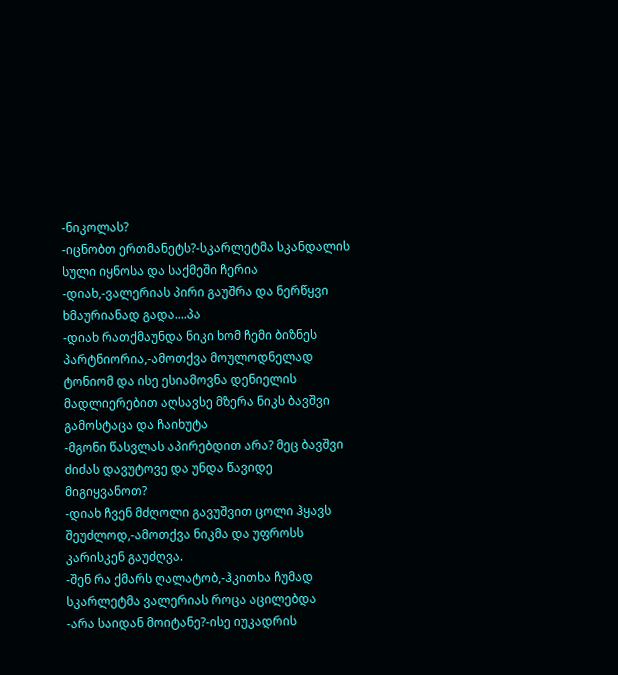-ნიკოლას?
-იცნობთ ერთმანეტს?-სკარლეტმა სკანდალის სული იყნოსა და საქმეში ჩერია
-დიახ,-ვალერიას პირი გაუშრა და ნერწყვი ხმაურიანად გადა....პა
-დიახ რათქმაუნდა ნიკი ხომ ჩემი ბიზნეს პარტნიორია,-ამოთქვა მოულოდნელად ტონიომ და ისე ესიამოვნა დენიელის მადლიერებით აღსავსე მზერა ნიკს ბავშვი გამოსტაცა და ჩაიხუტა
-მგონი წასვლას აპირებდით არა? მეც ბავშვი ძიძას დავუტოვე და უნდა წავიდე მიგიყვანოთ?
-დიახ ჩვენ მძღოლი გავუშვით ცოლი ჰყავს შეუძლოდ,-ამოთქვა ნიკმა და უფროსს კარისკენ გაუძღვა.
-შენ რა ქმარს ღალატობ,-ჰკითხა ჩუმად სკარლეტმა ვალერიას როცა აცილებდა
-არა საიდან მოიტანე?-ისე იუკადრის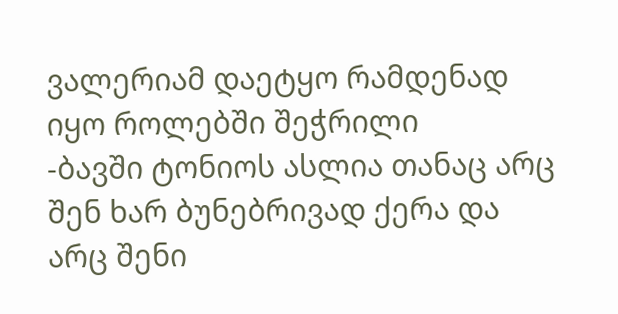ვალერიამ დაეტყო რამდენად იყო როლებში შეჭრილი
-ბავში ტონიოს ასლია თანაც არც შენ ხარ ბუნებრივად ქერა და არც შენი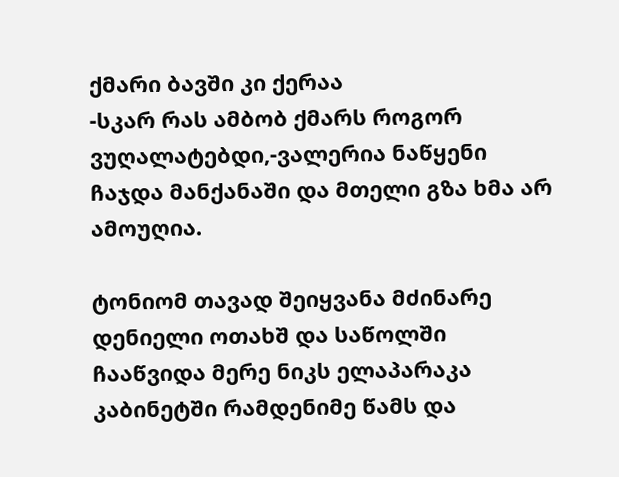ქმარი ბავში კი ქერაა
-სკარ რას ამბობ ქმარს როგორ ვუღალატებდი,-ვალერია ნაწყენი ჩაჯდა მანქანაში და მთელი გზა ხმა არ ამოუღია.

ტონიომ თავად შეიყვანა მძინარე დენიელი ოთახშ და საწოლში ჩააწვიდა მერე ნიკს ელაპარაკა კაბინეტში რამდენიმე წამს და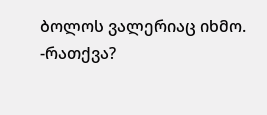ბოლოს ვალერიაც იხმო.
-რათქვა?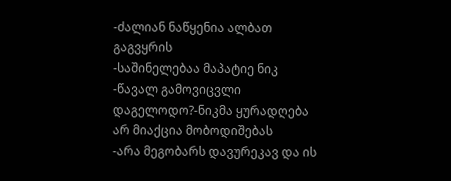-ძალიან ნაწყენია ალბათ გაგვყრის
-საშინელებაა მაპატიე ნიკ
-წავალ გამოვიცვლი დაგელოდო?-ნიკმა ყურადღება არ მიაქცია მობოდიშებას
-არა მეგობარს დავურეკავ და ის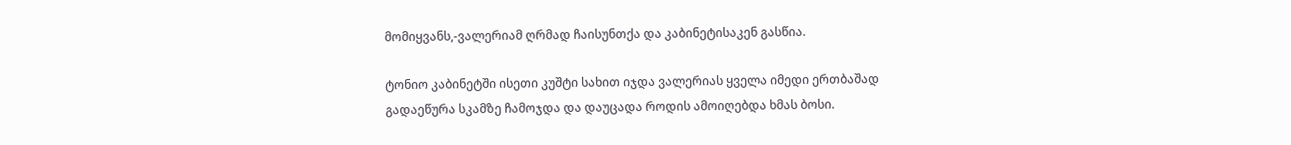მომიყვანს,-ვალერიამ ღრმად ჩაისუნთქა და კაბინეტისაკენ გასწია.

ტონიო კაბინეტში ისეთი კუშტი სახით იჯდა ვალერიას ყველა იმედი ერთბაშად გადაეწურა სკამზე ჩამოჯდა და დაუცადა როდის ამოიღებდა ხმას ბოსი.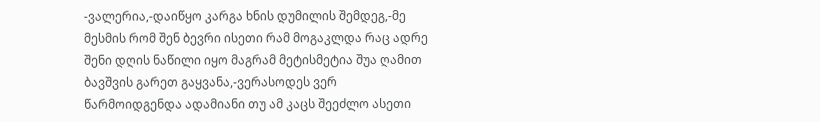-ვალერია,-დაიწყო კარგა ხნის დუმილის შემდეგ,-მე მესმის რომ შენ ბევრი ისეთი რამ მოგაკლდა რაც ადრე შენი დღის ნაწილი იყო მაგრამ მეტისმეტია შუა ღამით ბავშვის გარეთ გაყვანა,-ვერასოდეს ვერ წარმოიდგენდა ადამიანი თუ ამ კაცს შეეძლო ასეთი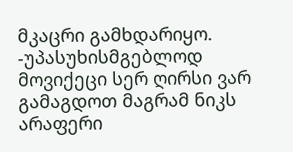მკაცრი გამხდარიყო.
-უპასუხისმგებლოდ მოვიქეცი სერ ღირსი ვარ გამაგდოთ მაგრამ ნიკს არაფერი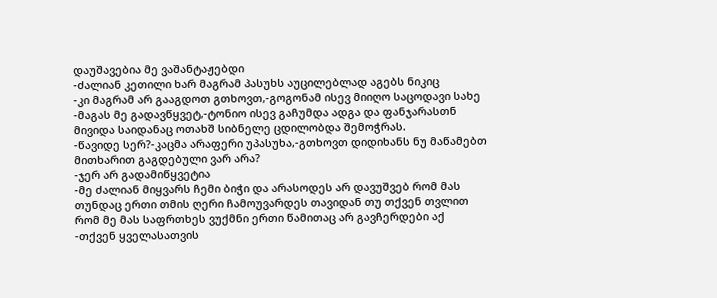დაუშავებია მე ვაშანტაჟებდი
-ძალიან კეთილი ხარ მაგრამ პასუხს აუცილებლად აგებს ნიკიც
-კი მაგრამ არ გააგდოთ გთხოვთ,-გოგონამ ისევ მიიღო საცოდავი სახე
-მაგას მე გადავწყვეტ,-ტონიო ისევ გაჩუმდა ადგა და ფანჯარასთნ მივიდა საიდანაც ოთახშ სიბნელე ცდილობდა შემოჭრას.
-წავიდე სერ?-კაცმა არაფერი უპასუხა,-გთხოვთ დიდიხანს ნუ მაწამებთ მითხარით გაგდებული ვარ არა?
-ჯერ არ გადამიწყვეტია
-მე ძალიან მიყვარს ჩემი ბიჭი და არასოდეს არ დავუშვებ რომ მას თუნდაც ერთი თმის ღერი ჩამოუვარდეს თავიდან თუ თქვენ თვლით რომ მე მას საფრთხეს ვუქმნი ერთი წამითაც არ გავჩერდები აქ
-თქვენ ყველასათვის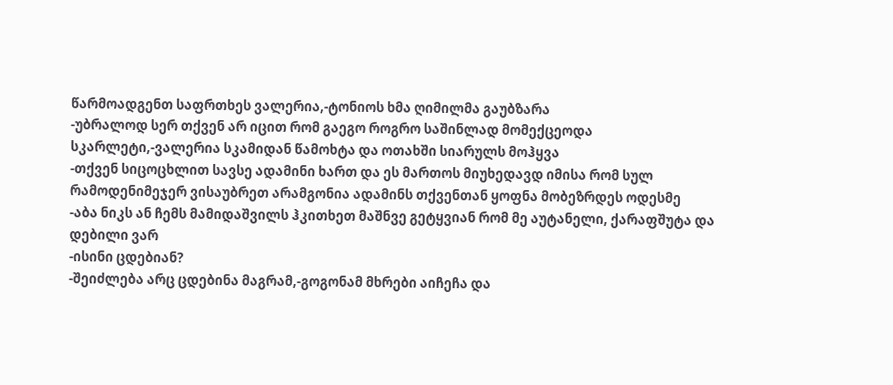წარმოადგენთ საფრთხეს ვალერია,-ტონიოს ხმა ღიმილმა გაუბზარა
-უბრალოდ სერ თქვენ არ იცით რომ გაეგო როგრო საშინლად მომექცეოდა სკარლეტი,-ვალერია სკამიდან წამოხტა და ოთახში სიარულს მოჰყვა
-თქვენ სიცოცხლით სავსე ადამინი ხართ და ეს მართოს მიუხედავდ იმისა რომ სულ რამოდენიმეჯერ ვისაუბრეთ არამგონია ადამინს თქვენთან ყოფნა მობეზრდეს ოდესმე
-აბა ნიკს ან ჩემს მამიდაშვილს ჰკითხეთ მაშნვე გეტყვიან რომ მე აუტანელი, ქარაფშუტა და დებილი ვარ
-ისინი ცდებიან?
-შეიძლება არც ცდებინა მაგრამ,-გოგონამ მხრები აიჩეჩა და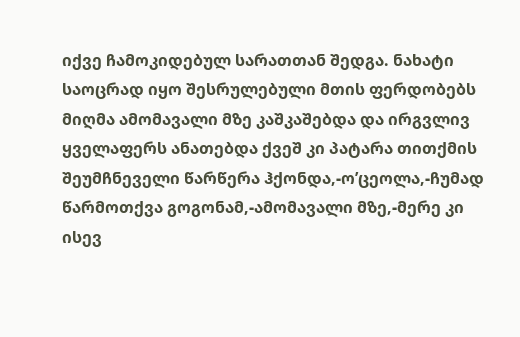იქვე ჩამოკიდებულ სარათთან შედგა. ნახატი საოცრად იყო შესრულებული მთის ფერდობებს მიღმა ამომავალი მზე კაშკაშებდა და ირგვლივ ყველაფერს ანათებდა ქვეშ კი პატარა თითქმის შეუმჩნეველი წარწერა ჰქონდა,-ო’ცეოლა,-ჩუმად წარმოთქვა გოგონამ,-ამომავალი მზე,-მერე კი ისევ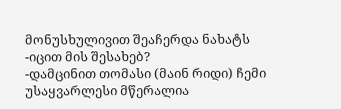მონუსხულივით შეაჩერდა ნახატს
-იცით მის შესახებ?
-დამცინით თომასი (მაინ რიდი) ჩემი უსაყვარლესი მწერალია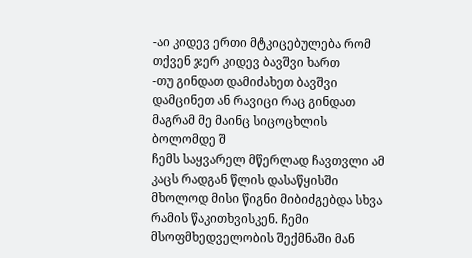-აი კიდევ ერთი მტკიცებულება რომ თქვენ ჯერ კიდევ ბავშვი ხართ
-თუ გინდათ დამიძახეთ ბავშვი დამცინეთ ან რავიცი რაც გინდათ მაგრამ მე მაინც სიცოცხლის ბოლომდე შ
ჩემს საყვარელ მწერლად ჩავთვლი ამ კაცს რადგან წლის დასაწყისში მხოლოდ მისი წიგნი მიბიძგებდა სხვა რამის წაკითხვისკენ. ჩემი მსოფმხედველობის შექმნაში მან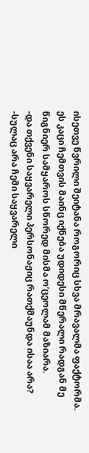ისეთვე წვრილი შეიტანა როგორიც სხვა მრავალმა ფაქტორმა. ეს კაცი ჩემთვის მაინც იქნება უდიდესი მწერალი რადგან მე წიგნიერ სამყაროს სწორედ მისმა ო’ცეოლამ მაზიარა.
-და თქვენი საყვარელი პერსონაჟიც რათქმაუნდა ისაა არა?
-სულაც არა ჩემი საყვარელი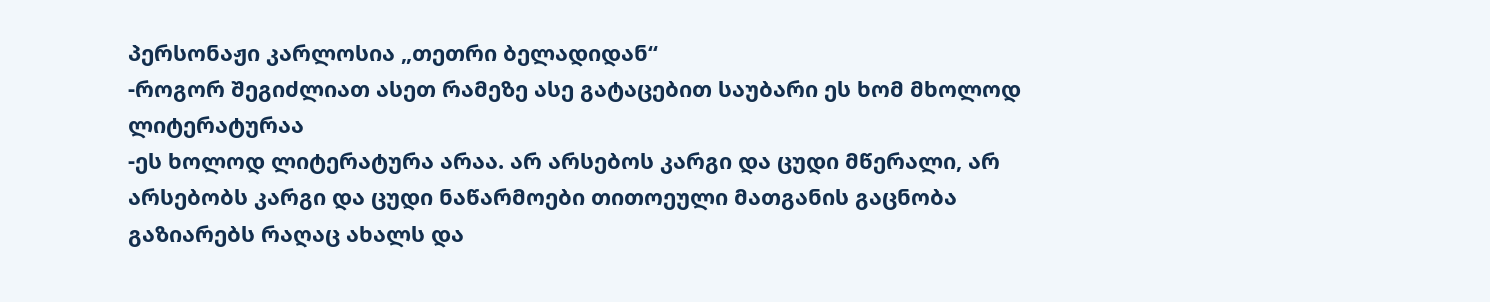პერსონაჟი კარლოსია „თეთრი ბელადიდან“
-როგორ შეგიძლიათ ასეთ რამეზე ასე გატაცებით საუბარი ეს ხომ მხოლოდ ლიტერატურაა
-ეს ხოლოდ ლიტერატურა არაა. არ არსებოს კარგი და ცუდი მწერალი, არ არსებობს კარგი და ცუდი ნაწარმოები თითოეული მათგანის გაცნობა გაზიარებს რაღაც ახალს და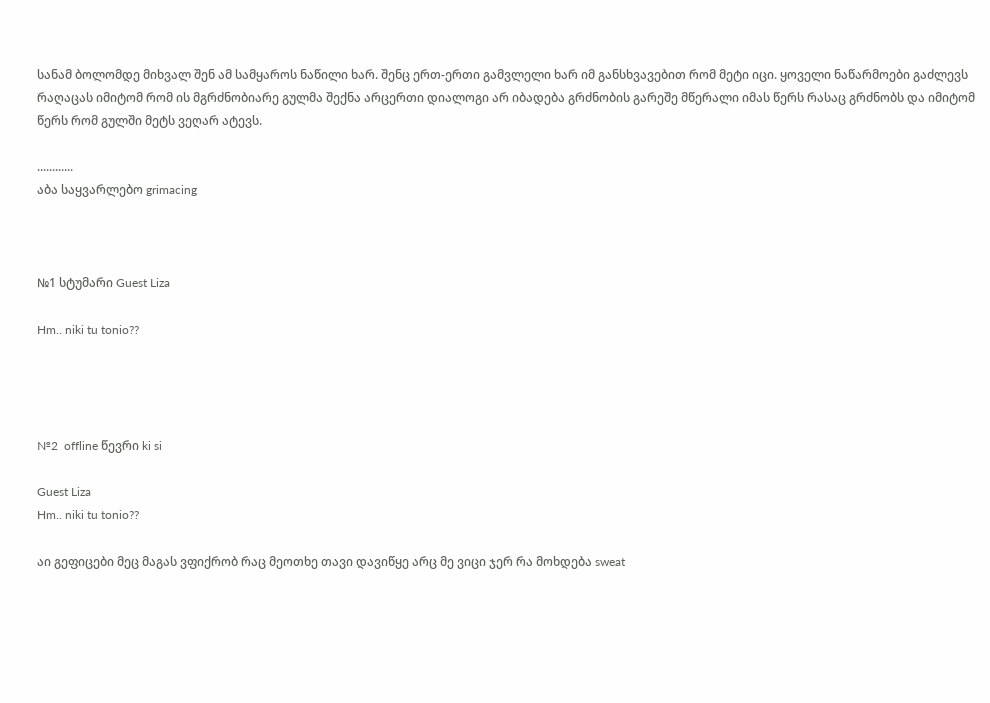სანამ ბოლომდე მიხვალ შენ ამ სამყაროს ნაწილი ხარ. შენც ერთ-ერთი გამვლელი ხარ იმ განსხვავებით რომ მეტი იცი. ყოველი ნაწარმოები გაძლევს რაღაცას იმიტომ რომ ის მგრძნობიარე გულმა შექნა არცერთი დიალოგი არ იბადება გრძნობის გარეშე მწერალი იმას წერს რასაც გრძნობს და იმიტომ წერს რომ გულში მეტს ვეღარ ატევს.

............
აბა საყვარლებო grimacing



№1 სტუმარი Guest Liza

Hm.. niki tu tonio??




№2  offline წევრი ki si

Guest Liza
Hm.. niki tu tonio??

აი გეფიცები მეც მაგას ვფიქრობ რაც მეოთხე თავი დავიწყე არც მე ვიცი ჯერ რა მოხდება sweat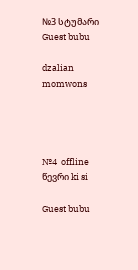№3 სტუმარი Guest bubu

dzalian momwons




№4  offline წევრი ki si

Guest bubu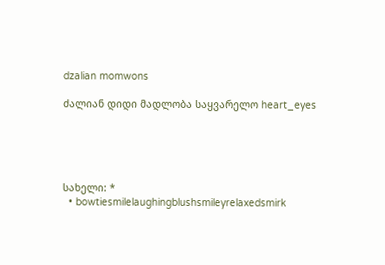dzalian momwons

ძალიან დიდი მადლობა საყვარელო heart_eyes





სახელი: *
  • bowtiesmilelaughingblushsmileyrelaxedsmirk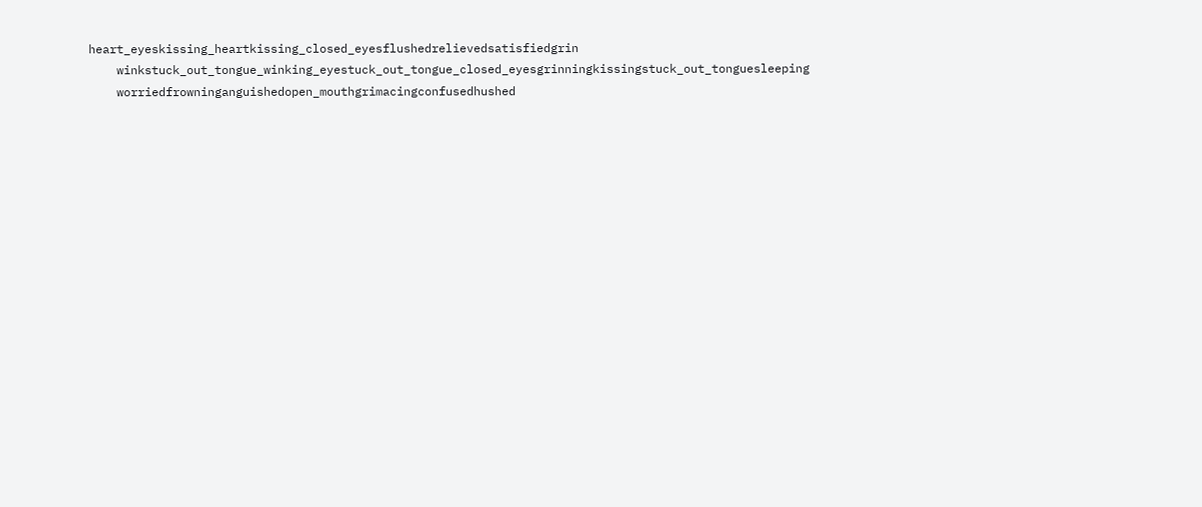heart_eyeskissing_heartkissing_closed_eyesflushedrelievedsatisfiedgrin
    winkstuck_out_tongue_winking_eyestuck_out_tongue_closed_eyesgrinningkissingstuck_out_tonguesleeping
    worriedfrowninganguishedopen_mouthgrimacingconfusedhushed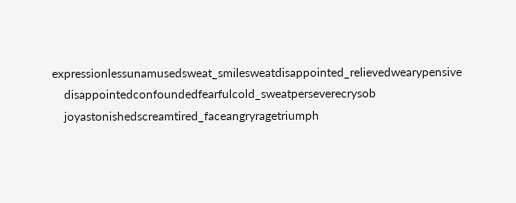expressionlessunamusedsweat_smilesweatdisappointed_relievedwearypensive
    disappointedconfoundedfearfulcold_sweatperseverecrysob
    joyastonishedscreamtired_faceangryragetriumph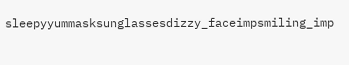sleepyyummasksunglassesdizzy_faceimpsmiling_imp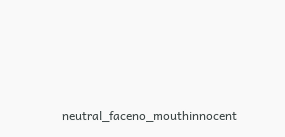neutral_faceno_mouthinnocent